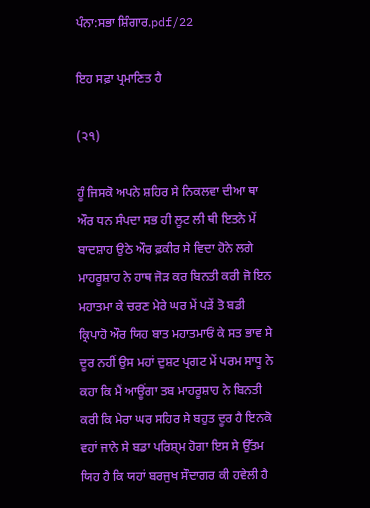ਪੰਨਾ:ਸਭਾ ਸ਼ਿੰਗਾਰ.pdf/22

ਇਹ ਸਫ਼ਾ ਪ੍ਰਮਾਣਿਤ ਹੈ

(੨੧)

ਹੂੰ ਜਿਸਕੋ ਅਪਨੇ ਸ਼ਹਿਰ ਸੇ ਨਿਕਲਵਾ ਦੀਆ ਥਾ ਔਰ ਧਨ ਸੰਪਦਾ ਸਭ ਹੀ ਲੂਟ ਲੀ ਥੀ ਇਤਨੇ ਮੇਂ ਬਾਦਸ਼ਾਹ ਉਠੇ ਔਰ ਫ਼ਕੀਰ ਸੇ ਵਿਦਾ ਹੋਨੇ ਲਗੇ ਮਾਹਰੂਸ਼ਾਹ ਨੇ ਹਾਥ ਜੋੜ ਕਰ ਬਿਨਤੀ ਕਰੀ ਜੋ ਇਨ ਮਹਾਤਮਾ ਕੇ ਚਰਣ ਮੇਰੇ ਘਰ ਮੇਂ ਪੜੇਂ ਤੋ ਬਡੀ ਕ੍ਰਿਪਾਹੋ ਔਰ ਯਿਹ ਬਾਤ ਮਹਾਤਮਾਓਂ ਕੇ ਸਤ ਭਾਵ ਸੇ ਦੂਰ ਨਹੀਂ ਉਸ ਮਹਾਂ ਦੁਸ਼ਟ ਪ੍ਰਗਟ ਮੇਂ ਪਰਮ ਸਾਧੂ ਨੇ ਕਹਾ ਕਿ ਮੈਂ ਆਊਂਗਾ ਤਬ ਮਾਹਰੂਸ਼ਾਹ ਨੇ ਬਿਨਤੀ ਕਰੀ ਕਿ ਮੇਰਾ ਘਰ ਸਹਿਰ ਸੇ ਬਹੁਤ ਦੂਰ ਹੈ ਇਨਕੋ ਵਹਾਂ ਜਾਨੇ ਸੇ ਬਡਾ ਪਰਿਸ਼੍ਮ ਹੋਗਾ ਇਸ ਸੇ ਉੱਤਮ ਯਿਹ ਹੈ ਕਿ ਯਹਾਂ ਬਰਜੁਖ ਸੌਦਾਗਰ ਕੀ ਹਵੇਲੀ ਹੈ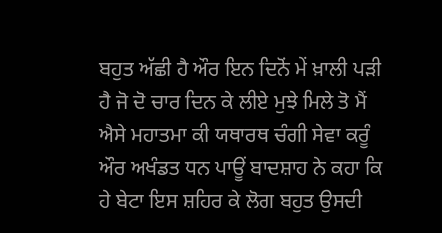ਬਹੁਤ ਅੱਛੀ ਹੈ ਔਰ ਇਨ ਦਿਨੋਂ ਮੇਂ ਖ਼ਾਲੀ ਪੜੀ ਹੈ ਜੋ ਦੋ ਚਾਰ ਦਿਨ ਕੇ ਲੀਏ ਮੁਝੇ ਮਿਲੇ ਤੋ ਮੈਂ ਐਸੇ ਮਹਾਤਮਾ ਕੀ ਯਥਾਰਥ ਚੰਗੀ ਸੇਵਾ ਕਰੂੰ ਔਰ ਅਖੰਡਤ ਧਨ ਪਾਊਂ ਬਾਦਸ਼ਾਹ ਨੇ ਕਹਾ ਕਿ ਹੇ ਬੇਟਾ ਇਸ ਸ਼ਹਿਰ ਕੇ ਲੋਗ ਬਹੁਤ ਉਸਦੀ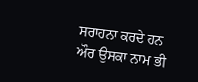ਸਰਾਹਨਾ ਕਰਦੇ ਹਨ ਔਰ ਉਸਕਾ ਨਾਮ ਭੀ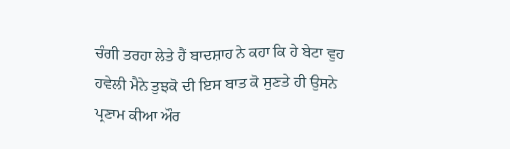ਚੰਗੀ ਤਰਹਾ ਲੇਤੇ ਹੈਂ ਬਾਦਸ਼ਾਹ ਨੇ ਕਹਾ ਕਿ ਹੇ ਬੇਟਾ ਵੁਹ ਹਵੇਲੀ ਮੈਨੇ ਤੁਝਕੋ ਦੀ ਇਸ ਬਾਤ ਕੋ ਸੁਣਤੇ ਹੀ ਉਸਨੇ ਪ੍ਰਣਾਮ ਕੀਆ ਔਰ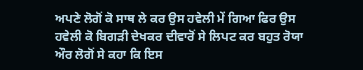ਅਪਣੇ ਲੋਗੋਂ ਕੋ ਸਾਥ ਲੇ ਕਰ ਉਸ ਹਵੇਲੀ ਮੇਂ ਗਿਆ ਫਿਰ ਉਸ ਹਵੇਲੀ ਕੋ ਬਿਗੜੀ ਦੇਖਕਰ ਦੀਵਾਰੋਂ ਸੇ ਲਿਪਟ ਕਰ ਬਹੁਤ ਰੋਯਾ ਔਰ ਲੋਗੋਂ ਸੇ ਕਹਾ ਕਿ ਇਸ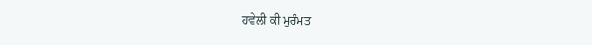ਹਵੇਲੀ ਕੀ ਮੁਰੰਮਤ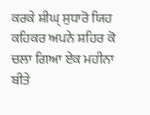ਕਰਕੇ ਸ਼ੀਘ੍ ਸੁਧਾਰੋ ਯਿਹ ਕਹਿਕਰ ਅਪਨੇ ਸ਼ਹਿਰ ਕੋ ਚਲਾ ਗਿਆ ਏਕ ਮਹੀਨਾ ਬੀਤੇ